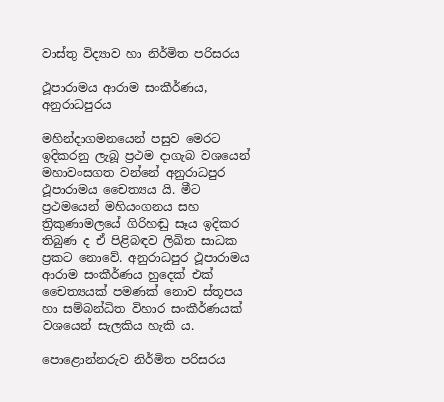වාස්තු විද්‍යාව හා නිර්මිත පරිසරය

ථූපාරාමය ආරාම සංකීර්ණය, අනුරාධපුරය

මහින්දාගමනයෙන් පසුව මෙරට ඉදිකරනු ලැබූ ප්‍රථම දාගැබ වශයෙන් මහාවංසගත වන්නේ අනුරාධපුර ථූපාරාමය චෛත්‍යය යි. මීට ප්‍රථමයෙන් මහියංගනය සහ ත්‍රිකුණාමලයේ ගිරිහඬු සෑය ඉදිකර තිබුණ ද ඒ පිළිබඳව ලිඛිත සාධක ප්‍රකට නොවේ. අනුරාධපුර ථූපාරාමය ආරාම සංකීර්ණය හුදෙක් එක් චෛත්‍යයක් පමණක් නොව ස්තූපය හා සම්බන්ධිත විහාර සංකීර්ණයක් වශයෙන් සැලකිය හැකි ය.

පොළොන්නරුව නිර්මිත පරිසරය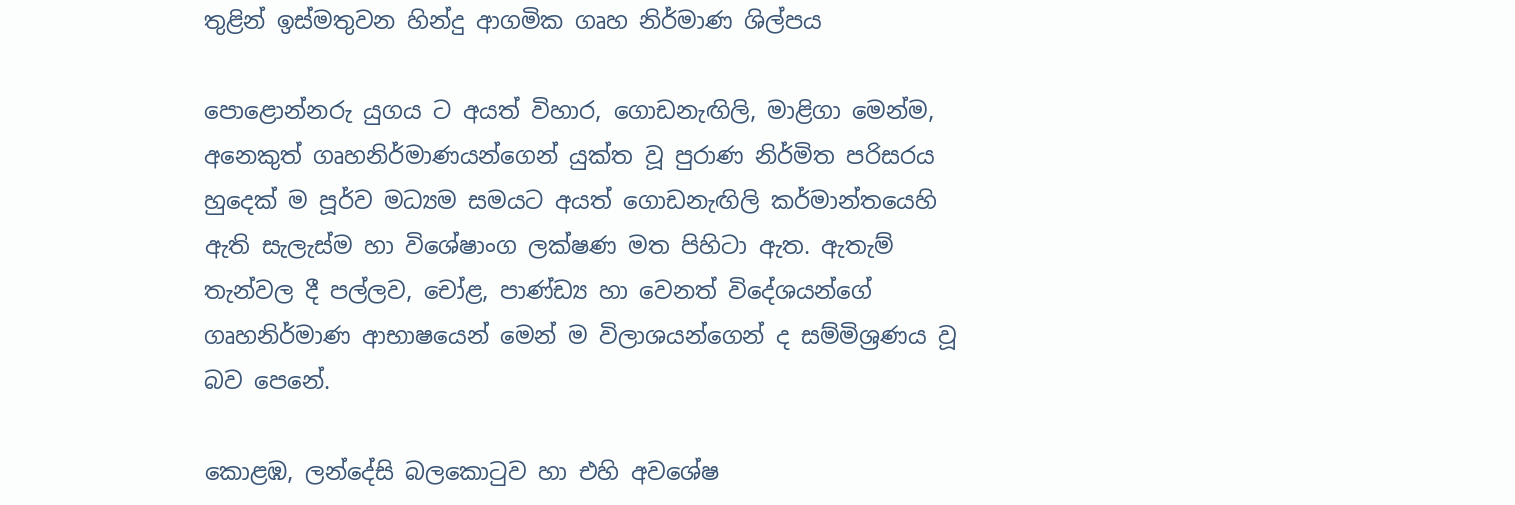තුළින් ඉස්මතුවන හින්දු ආගමික ගෘහ නිර්මාණ ශිල්පය

පොළොන්නරු යුගය ට අයත් විහාර, ගොඩනැඟිලි, මාළිගා මෙන්ම, අනෙකුත් ගෘහනිර්මාණයන්ගෙන් යුක්ත වූ පුරාණ නිර්මිත පරිසරය හුදෙක් ම පූර්ව මධ්‍යම සමයට අයත් ගොඩනැඟිලි කර්මාන්තයෙහි ඇති සැලැස්ම හා විශේෂාංග ලක්ෂණ මත පිහිටා ඇත. ඇතැම් තැන්වල දී පල්ලව, චෝළ, පාණ්ඩ්‍ය හා වෙනත් විදේශයන්ගේ ගෘහනිර්මාණ ආභාෂයෙන් මෙන් ම විලාශයන්ගෙන් ද සම්මිශ්‍රණය වූ බව පෙනේ.

කොළඹ, ලන්දේසි බලකොටුව හා එහි අවශේෂ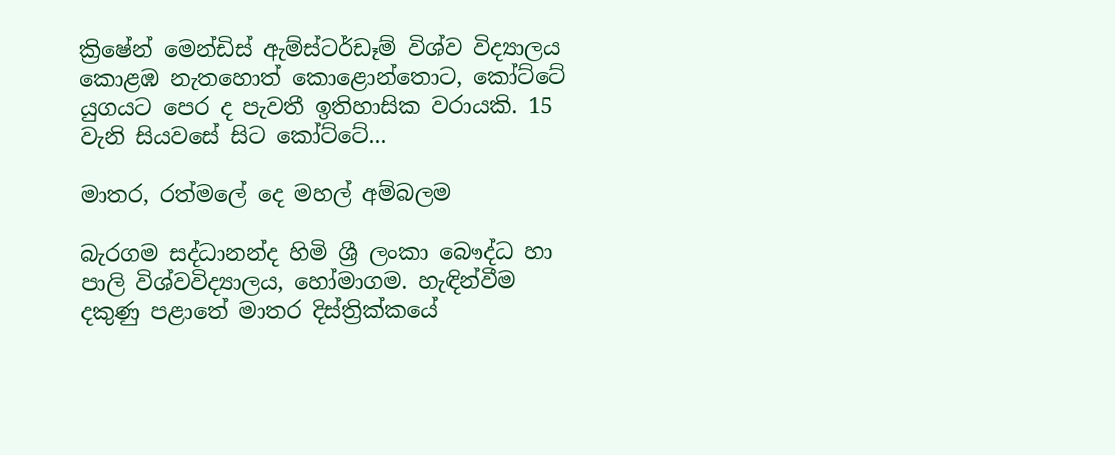ක්‍රිෂේන් ‌මෙන්ඩිස් ඇම්ස්ටර්ඩෑම් විශ්ව විද්‍යාලය කොළඹ නැතහොත් කොළොන්තොට, කෝට්ටේ යුගයට පෙර ද පැවතී ඉතිහාසික වරායකි. 15 වැනි සියවසේ සිට කෝට්ටේ...

මාතර, රත්මලේ දෙ මහල් අම්බලම

බැරගම සද්ධානන්ද හිමි ශ්‍රී ලංකා බෞද්ධ හා පාලි විශ්වවිද්‍යාලය, හෝමාගම. හැඳින්වීම දකුණු පළාතේ මාතර දිස්ත්‍රික්කයේ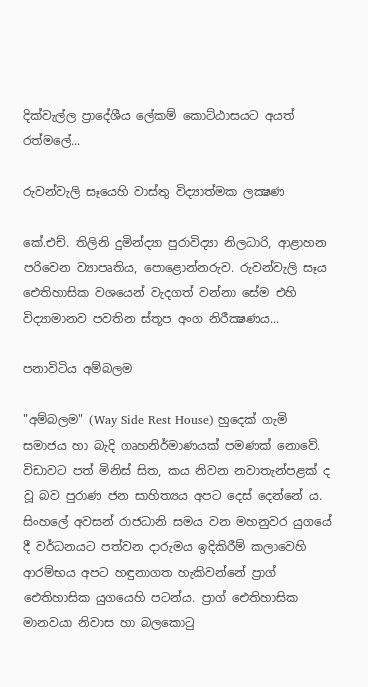දික්වැල්ල ප්‍රාදේශීය ලේකම් කොට්ඨාසයට අයත් රත්මලේ...

රුවන්වැලි සෑයෙහි වාස්තු විද්‍යාත්මක ලක්‍ෂණ

කේ.එච්. තිලිනි දුමින්ද්‍යා පුරාවිද්‍යා නිලධාරි, ආළාහන පරිවෙන ව්‍යාපෘතිය, පොළොන්නරුව. රුවන්වැලි සෑය ඓතිහාසික වශයෙන් වැදගත් වන්නා සේම එහි විද්‍යාමානව පවතින ස්තූප අංග නිරීක්‍ෂණය...

පනාවිටිය අම්බලම

"අම්බලම" (Way Side Rest House) හුදෙක් ගැමි සමාජය හා බැදි ගෘහනිර්මාණයක් පමණක් නොවේ. විඩාවට පත් මිනිස් සිත, කය නිවන නවාතැන්පළක් ද වූ බව පුරාණ ජන සාහිත්‍යය අපට දෙස් දෙන්නේ ය. සිංහලේ අවසන් රාජධානි සමය වන මහනුවර යුගයේ දී වර්ධනයට පත්වන දාරුමය ඉදිකිරීම් කලාවෙහි ආරම්භය අපට හඳුනාගත හැකිවන්නේ ප්‍රාග් ඓතිහාසික යුගයෙහි පටන්ය. ප්‍රාග් ඓතිහාසික මානවයා නිවාස හා බලකොටු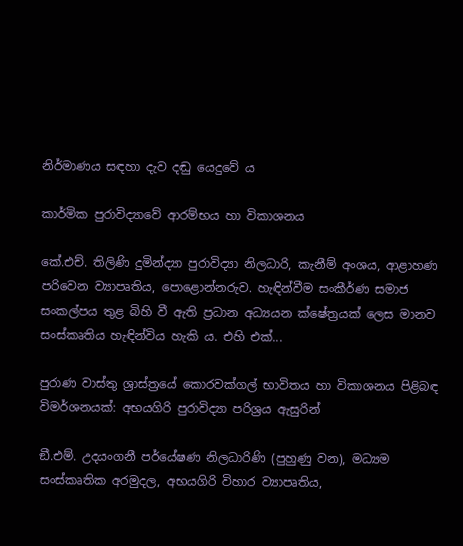නිර්මාණය සඳහා දැව දඬු යෙදුවේ ය

කාර්මික පුරාවිද්‍යාවේ ආරම්භය හා විකාශනය

කේ.එච්. තිලිණි දුමින්ද්‍යා පුරාවිද්‍යා නිලධාරි, කැනීම් අංශය, ආළාහණ පරිවෙන ව්‍යාපෘතිය, පොළොන්නරුව. හැඳින්වීම සංකීර්ණ සමාජ සංකල්පය තුළ බිහි වී ඇති ප්‍රධාන අධ්‍යයන ක්ෂේත්‍රයක් ලෙස මානව සංස්කෘතිය හැඳින්විය හැකි ය. එහි එක්...

පුරාණ වාස්තු ශ්‍රාස්ත්‍රයේ කොරවක්ගල් භාවිතය හා විකාශනය පිළිබඳ විමර්ශනයක්: අභයගිරි පුරාවිද්‍යා පරිශ්‍රය ඇසුරින්

ඞී.එම්. උදයංගනී පර්යේෂණ නිලධාරිණි (පුහුණු වන), මධ්‍යම සංස්කෘතික අරමුදල, අභයගිරි විහාර ව්‍යාපෘතිය,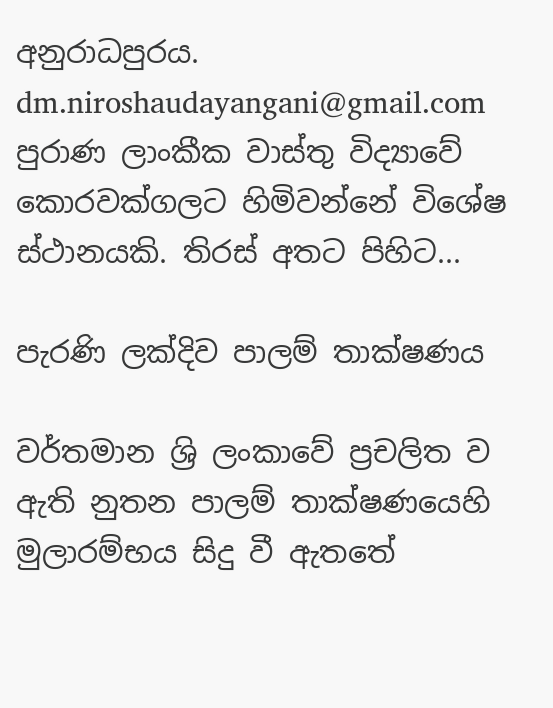අනුරාධපුරය. dm.niroshaudayangani@gmail.com පුරාණ ලාංකීක වාස්තු විද්‍යාවේ කොරවක්ගලට හිමිවන්නේ විශේෂ ස්ථානයකි. තිරස් අතට පිහිට...

පැරණි ලක්දිව පාලම් තාක්ෂණය

වර්තමාන ශ්‍රි ලංකාවේ ප්‍රචලිත ව ඇති නුතන පාලම් තාක්ෂණයෙහි මුලාරම්භය සිදු වී ඇතතේ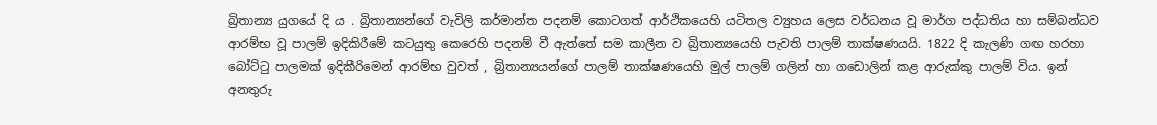බ්‍රිතාන්‍ය යුගයේ දි ය . බ්‍රිතාන්‍යන්ගේ වැවිලි කර්මාන්ත පදනම් කොටගත් ආර්ථිකයෙහි යටිතල ව්‍යුහය ලෙස වර්ධනය වූ මාර්ග පද්ධතිය හා සම්බන්ධව ආරම්භ වූ පාලම් ඉදිකිරීමේ කටයුතු කෙරෙහි පදනම් වී ඇත්තේ සම කාලීන ව බ්‍රිතාන්‍යයෙහි පැවති පාලම් තාක්ෂණයයි. 1822 දි කැලණි ගඟ හරහා බෝට්ටු පාලමක් ඉදිකීරිමෙන් ආරම්භ වුවත් , බ්‍රිතාන්‍යයන්ගේ පාලම් තාක්ෂණයෙහි මුල් පාලම් ගලින් හා ගඩොලින් කළ ආරුක්කු පාලම් විය. ඉන් අනතුරු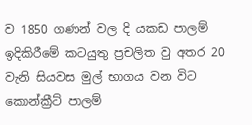ව 1850 ගණන් වල දි යකඩ පාලම් ඉදිකිරීමේ කටයුතු ප්‍රචලිත වු අතර 20 වැනි සියවස මුල් භාගය වන විට කොන්ක්‍රීට් පාලම්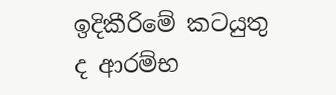ඉදිකීරිමේ කටයුතු ද ආරම්භ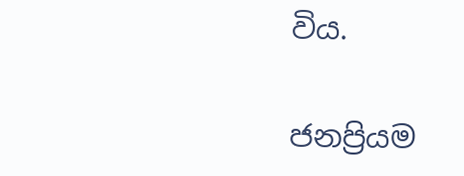විය.

ජනප්‍රියම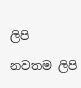ලිපි

නවතම ලිපි